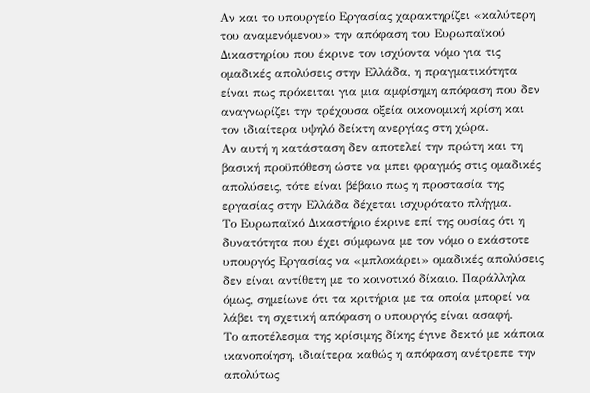Αν και το υπουργείο Εργασίας χαρακτηρίζει «καλύτερη του αναμενόμενου» την απόφαση του Ευρωπαϊκού Δικαστηρίου που έκρινε τον ισχύοντα νόμο για τις ομαδικές απολύσεις στην Ελλάδα, η πραγματικότητα είναι πως πρόκειται για μια αμφίσημη απόφαση που δεν αναγνωρίζει την τρέχουσα οξεία οικονομική κρίση και τον ιδιαίτερα υψηλό δείκτη ανεργίας στη χώρα.
Αν αυτή η κατάσταση δεν αποτελεί την πρώτη και τη βασική προϋπόθεση ώστε να μπει φραγμός στις ομαδικές απολύσεις, τότε είναι βέβαιο πως η προστασία της εργασίας στην Ελλάδα δέχεται ισχυρότατο πλήγμα.
Το Ευρωπαϊκό Δικαστήριο έκρινε επί της ουσίας ότι η δυνατότητα που έχει σύμφωνα με τον νόμο ο εκάστοτε υπουργός Εργασίας να «μπλοκάρει» ομαδικές απολύσεις δεν είναι αντίθετη με το κοινοτικό δίκαιο. Παράλληλα όμως, σημείωνε ότι τα κριτήρια με τα οποία μπορεί να λάβει τη σχετική απόφαση ο υπουργός είναι ασαφή.
Το αποτέλεσμα της κρίσιμης δίκης έγινε δεκτό με κάποια ικανοποίηση, ιδιαίτερα καθώς η απόφαση ανέτρεπε την απολύτως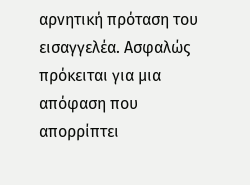αρνητική πρόταση του εισαγγελέα. Ασφαλώς πρόκειται για μια απόφαση που απορρίπτει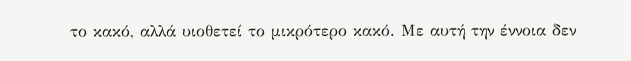το κακό, αλλά υιοθετεί το μικρότερο κακό. Με αυτή την έννοια δεν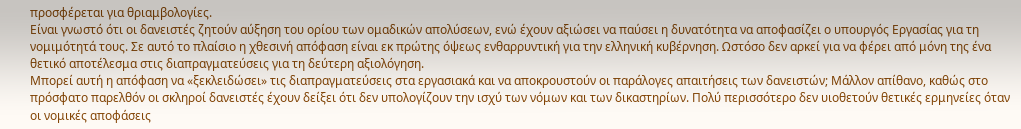προσφέρεται για θριαμβολογίες.
Είναι γνωστό ότι οι δανειστές ζητούν αύξηση του ορίου των ομαδικών απολύσεων, ενώ έχουν αξιώσει να παύσει η δυνατότητα να αποφασίζει ο υπουργός Εργασίας για τη νομιμότητά τους. Σε αυτό το πλαίσιο η χθεσινή απόφαση είναι εκ πρώτης όψεως ενθαρρυντική για την ελληνική κυβέρνηση. Ωστόσο δεν αρκεί για να φέρει από μόνη της ένα θετικό αποτέλεσμα στις διαπραγματεύσεις για τη δεύτερη αξιολόγηση.
Μπορεί αυτή η απόφαση να «ξεκλειδώσει» τις διαπραγματεύσεις στα εργασιακά και να αποκρουστούν οι παράλογες απαιτήσεις των δανειστών; Μάλλον απίθανο, καθώς στο πρόσφατο παρελθόν οι σκληροί δανειστές έχουν δείξει ότι δεν υπολογίζουν την ισχύ των νόμων και των δικαστηρίων. Πολύ περισσότερο δεν υιοθετούν θετικές ερμηνείες όταν οι νομικές αποφάσεις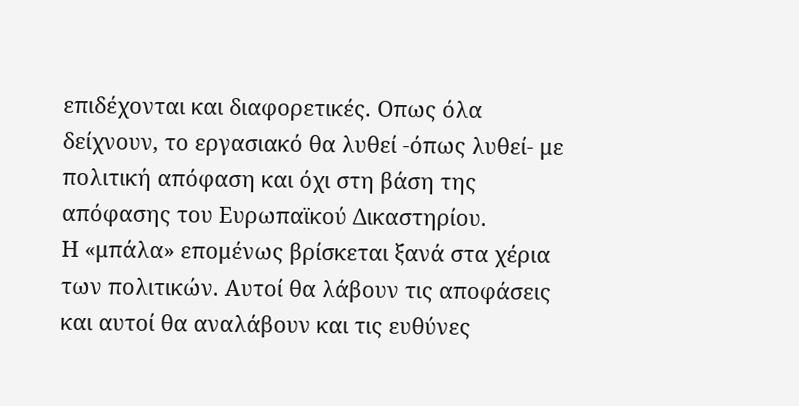επιδέχονται και διαφορετικές. Οπως όλα δείχνουν, το εργασιακό θα λυθεί -όπως λυθεί- με πολιτική απόφαση και όχι στη βάση της απόφασης του Ευρωπαϊκού Δικαστηρίου.
Η «μπάλα» επομένως βρίσκεται ξανά στα χέρια των πολιτικών. Αυτοί θα λάβουν τις αποφάσεις και αυτοί θα αναλάβουν και τις ευθύνες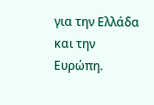για την Ελλάδα και την Ευρώπη.